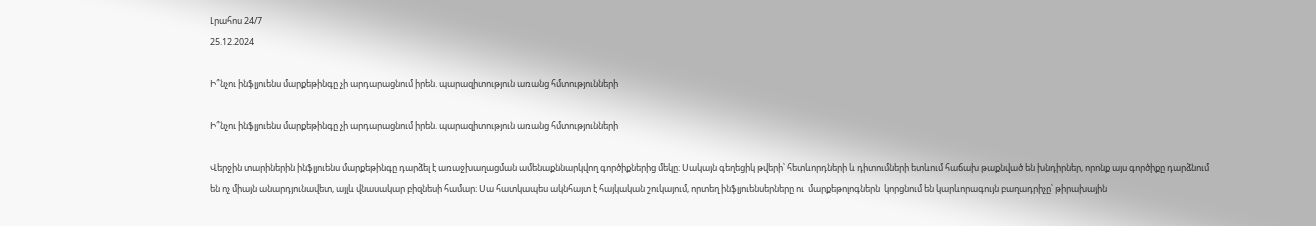Լրահոս 24/7
25.12.2024

Ի՞նչու ինֆլյուենս մարքեթինգը չի արդարացնում իրեն. պարազիտություն առանց հմտությունների

Ի՞նչու ինֆլյուենս մարքեթինգը չի արդարացնում իրեն. պարազիտություն առանց հմտությունների

Վերջին տարիներին ինֆլյուենս մարքեթինգը դարձել է առաջխաղացման ամենաքննարկվող գործիքներից մեկը։ Սակայն գեղեցիկ թվերի՝ հետևորդների և դիտումների ետևում հաճախ թաքնված են խնդիրներ, որոնք այս գործիքը դարձնում են ոչ միայն անարդյունավետ, այլև վնասակար բիզնեսի համար։ Սա հատկապես ակնհայտ է հայկական շուկայում, որտեղ ինֆլյուենսերները ու  մարքեթոլոգներն  կորցնում են կարևորագույն բաղադրիչը՝ թիրախային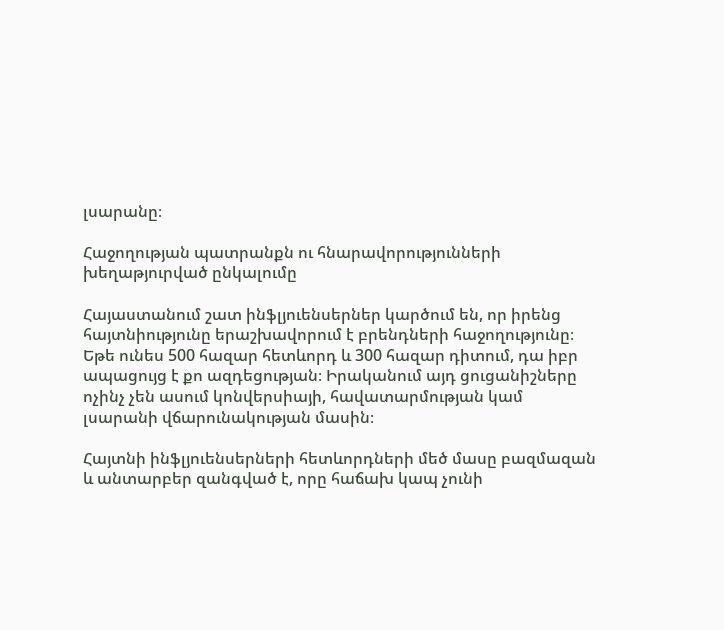լսարանը։

Հաջողության պատրանքն ու հնարավորությունների խեղաթյուրված ընկալումը

Հայաստանում շատ ինֆլյուենսերներ կարծում են, որ իրենց հայտնիությունը երաշխավորում է բրենդների հաջողությունը։ Եթե ունես 500 հազար հետևորդ և 300 հազար դիտում, դա իբր ապացույց է քո ազդեցության։ Իրականում այդ ցուցանիշները ոչինչ չեն ասում կոնվերսիայի, հավատարմության կամ լսարանի վճարունակության մասին։

Հայտնի ինֆլյուենսերների հետևորդների մեծ մասը բազմազան և անտարբեր զանգված է, որը հաճախ կապ չունի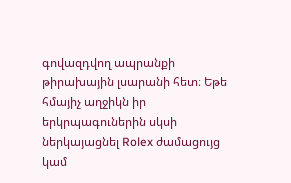գովազդվող ապրանքի թիրախային լսարանի հետ։ Եթե հմայիչ աղջիկն իր երկրպագուներին սկսի ներկայացնել Rolex ժամացույց կամ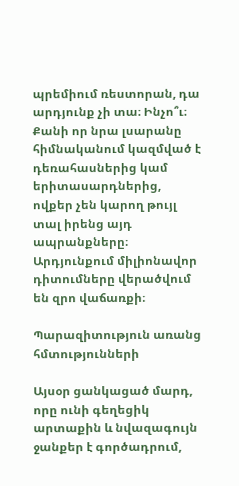պրեմիում ռեստորան, դա արդյունք չի տա։ Ինչո՞ւ։ Քանի որ նրա լսարանը հիմնականում կազմված է դեռահասներից կամ երիտասարդներից, ովքեր չեն կարող թույլ տալ իրենց այդ ապրանքները։ Արդյունքում միլիոնավոր դիտումները վերածվում են զրո վաճառքի։

Պարազիտություն առանց հմտությունների

Այսօր ցանկացած մարդ, որը ունի գեղեցիկ արտաքին և նվազագույն ջանքեր է գործադրում,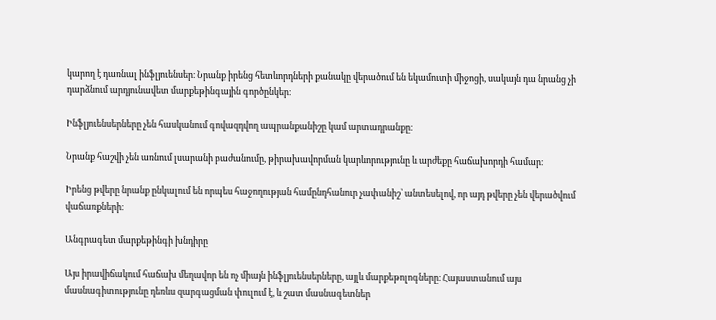կարող է դառնալ ինֆլյուենսեր։ Նրանք իրենց հետևորդների քանակը վերածում են եկամուտի միջոցի, սակայն դա նրանց չի դարձնում արդյունավետ մարքեթինգային գործընկեր։

Ինֆլյուենսերները չեն հասկանում գովազդվող ապրանքանիշը կամ արտադրանքը։

Նրանք հաշվի չեն առնում լսարանի բաժանումը, թիրախավորման կարևորությունը և արժեքը հաճախորդի համար։

Իրենց թվերը նրանք ընկալում են որպես հաջողության համընդհանուր չափանիշ՝ անտեսելով, որ այդ թվերը չեն վերածվում վաճառքների։

Անգրագետ մարքեթինգի խնդիրը

Այս իրավիճակում հաճախ մեղավոր են ոչ միայն ինֆլյուենսերները, այլև մարքեթոլոգները։ Հայաստանում այս մասնագիտությունը դեռևս զարգացման փուլում է, և շատ մասնագետներ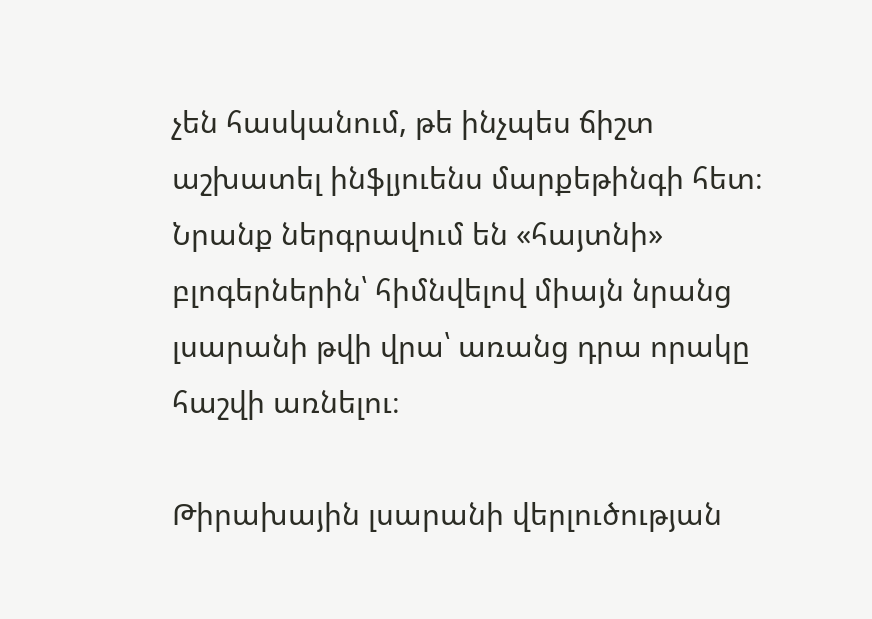չեն հասկանում, թե ինչպես ճիշտ աշխատել ինֆլյուենս մարքեթինգի հետ։ Նրանք ներգրավում են «հայտնի» բլոգերներին՝ հիմնվելով միայն նրանց լսարանի թվի վրա՝ առանց դրա որակը հաշվի առնելու։

Թիրախային լսարանի վերլուծության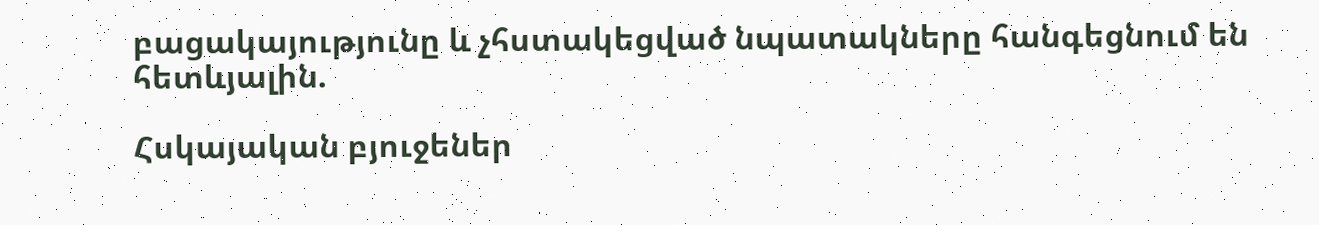բացակայությունը և չհստակեցված նպատակները հանգեցնում են հետևյալին.

Հսկայական բյուջեներ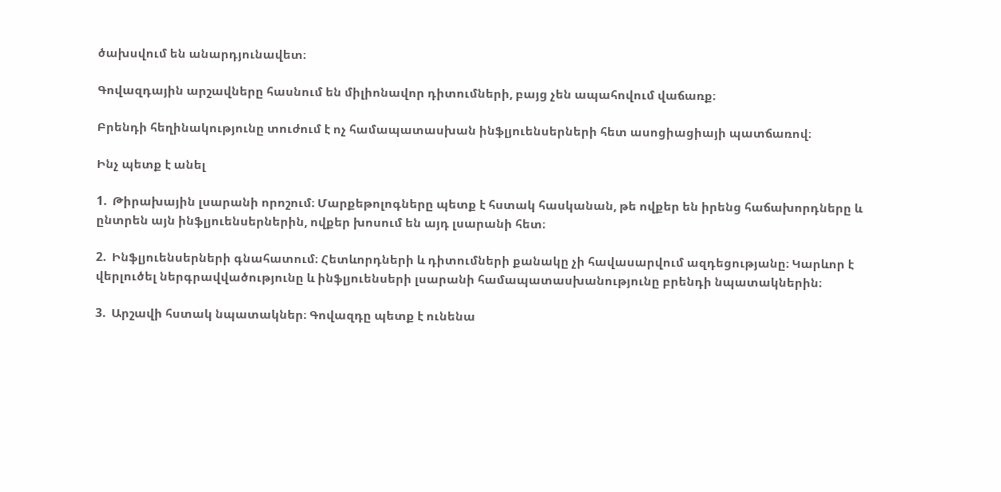ծախսվում են անարդյունավետ։

Գովազդային արշավները հասնում են միլիոնավոր դիտումների, բայց չեն ապահովում վաճառք։

Բրենդի հեղինակությունը տուժում է ոչ համապատասխան ինֆլյուենսերների հետ ասոցիացիայի պատճառով։

Ինչ պետք է անել

1.  Թիրախային լսարանի որոշում։ Մարքեթոլոգները պետք է հստակ հասկանան, թե ովքեր են իրենց հաճախորդները և ընտրեն այն ինֆլյուենսերներին, ովքեր խոսում են այդ լսարանի հետ։

2.  Ինֆլյուենսերների գնահատում։ Հետևորդների և դիտումների քանակը չի հավասարվում ազդեցությանը։ Կարևոր է վերլուծել ներգրավվածությունը և ինֆլյուենսերի լսարանի համապատասխանությունը բրենդի նպատակներին։

3.  Արշավի հստակ նպատակներ։ Գովազդը պետք է ունենա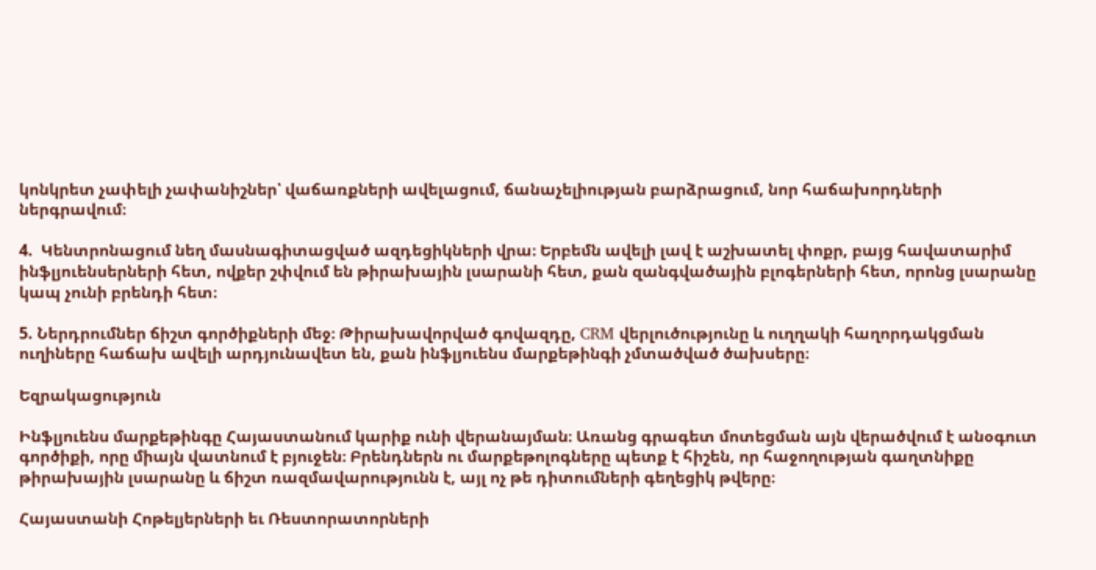կոնկրետ չափելի չափանիշներ՝ վաճառքների ավելացում, ճանաչելիության բարձրացում, նոր հաճախորդների ներգրավում։

4.  Կենտրոնացում նեղ մասնագիտացված ազդեցիկների վրա։ Երբեմն ավելի լավ է աշխատել փոքր, բայց հավատարիմ ինֆլյուենսերների հետ, ովքեր շփվում են թիրախային լսարանի հետ, քան զանգվածային բլոգերների հետ, որոնց լսարանը կապ չունի բրենդի հետ։

5. Ներդրումներ ճիշտ գործիքների մեջ։ Թիրախավորված գովազդը, CRM վերլուծությունը և ուղղակի հաղորդակցման ուղիները հաճախ ավելի արդյունավետ են, քան ինֆլյուենս մարքեթինգի չմտածված ծախսերը։

Եզրակացություն

Ինֆլյուենս մարքեթինգը Հայաստանում կարիք ունի վերանայման։ Առանց գրագետ մոտեցման այն վերածվում է անօգուտ գործիքի, որը միայն վատնում է բյուջեն։ Բրենդներն ու մարքեթոլոգները պետք է հիշեն, որ հաջողության գաղտնիքը թիրախային լսարանը և ճիշտ ռազմավարությունն է, այլ ոչ թե դիտումների գեղեցիկ թվերը։

Հայաստանի Հոթելյերների եւ Ռեստորատորների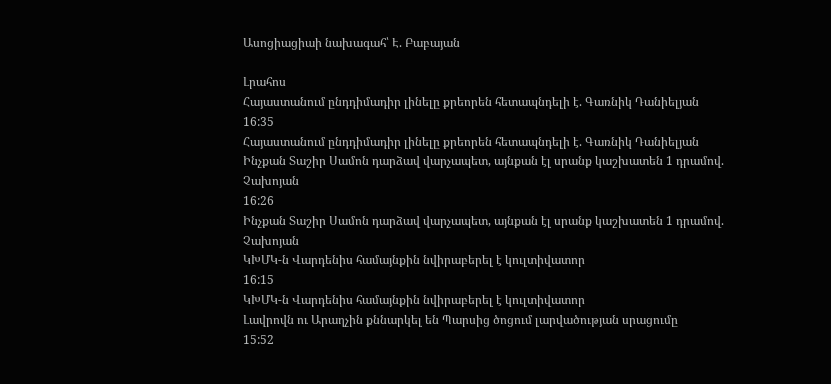Ասոցիացիաի նախագահ՝ Է. Բաբայան

Լրահոս
Հայաստանում ընդդիմադիր լինելը քրեորեն հետապնդելի է. Գառնիկ Դանիելյան
16:35
Հայաստանում ընդդիմադիր լինելը քրեորեն հետապնդելի է. Գառնիկ Դանիելյան
Ինչքան Տաշիր Սամոն դարձավ վարչապետ, այնքան էլ սրանք կաշխատեն 1 դրամով. Չախոյան
16:26
Ինչքան Տաշիր Սամոն դարձավ վարչապետ, այնքան էլ սրանք կաշխատեն 1 դրամով. Չախոյան
ԿԽՄԿ-ն Վարդենիս համայնքին նվիրաբերել է կուլտիվատոր
16:15
ԿԽՄԿ-ն Վարդենիս համայնքին նվիրաբերել է կուլտիվատոր
Լավրովն ու Արաղչին քննարկել են Պարսից ծոցում լարվածության սրացումը
15:52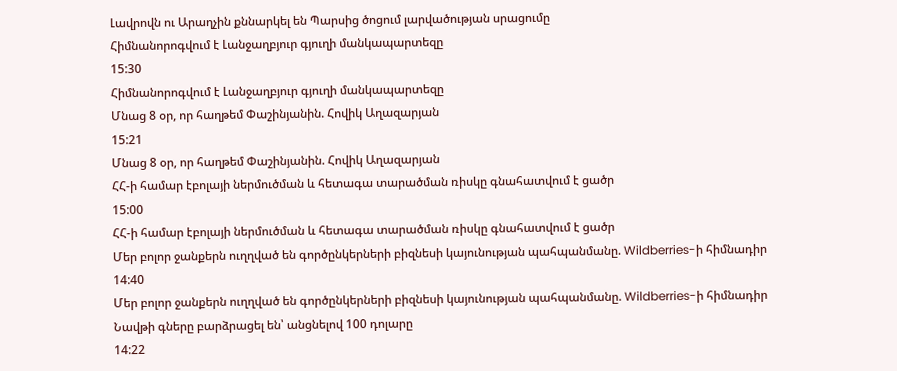Լավրովն ու Արաղչին քննարկել են Պարսից ծոցում լարվածության սրացումը
Հիմնանորոգվում է Լանջաղբյուր գյուղի մանկապարտեզը
15:30
Հիմնանորոգվում է Լանջաղբյուր գյուղի մանկապարտեզը
Մնաց 8 օր, որ հաղթեմ Փաշինյանին. Հովիկ Աղազարյան
15:21
Մնաց 8 օր, որ հաղթեմ Փաշինյանին. Հովիկ Աղազարյան
ՀՀ-ի համար էբոլայի ներմուծման և հետագա տարածման ռիսկը գնահատվում է ցածր
15:00
ՀՀ-ի համար էբոլայի ներմուծման և հետագա տարածման ռիսկը գնահատվում է ցածր
Մեր բոլոր ջանքերն ուղղված են գործընկերների բիզնեսի կայունության պահպանմանը. Wildberries-ի հիմնադիր
14:40
Մեր բոլոր ջանքերն ուղղված են գործընկերների բիզնեսի կայունության պահպանմանը. Wildberries-ի հիմնադիր
Նավթի գները բարձրացել են՝ անցնելով 100 դոլարը
14:22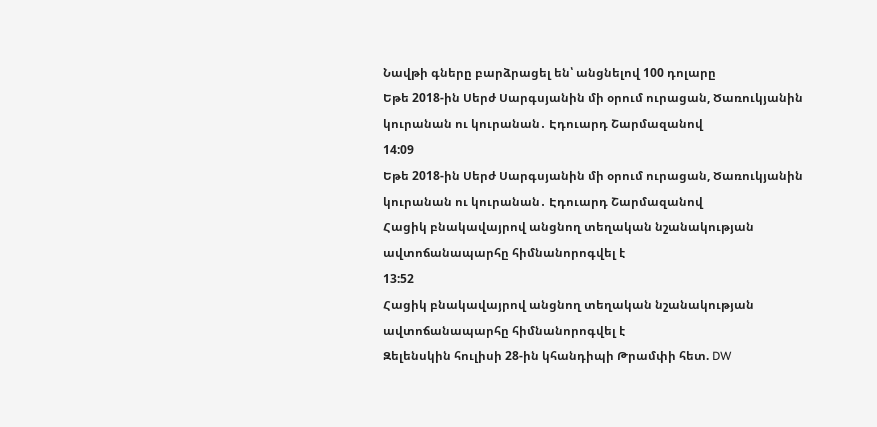Նավթի գները բարձրացել են՝ անցնելով 100 դոլարը
Եթե 2018-ին Սերժ Սարգսյանին մի օրում ուրացան, Ծառուկյանին կուրանան ու կուրանան․ Էդուարդ Շարմազանով
14:09
Եթե 2018-ին Սերժ Սարգսյանին մի օրում ուրացան, Ծառուկյանին կուրանան ու կուրանան․ Էդուարդ Շարմազանով
Հացիկ բնակավայրով անցնող տեղական նշանակության ավտոճանապարհը հիմնանորոգվել է
13:52
Հացիկ բնակավայրով անցնող տեղական նշանակության ավտոճանապարհը հիմնանորոգվել է
Զելենսկին հուլիսի 28-ին կհանդիպի Թրամփի հետ. DW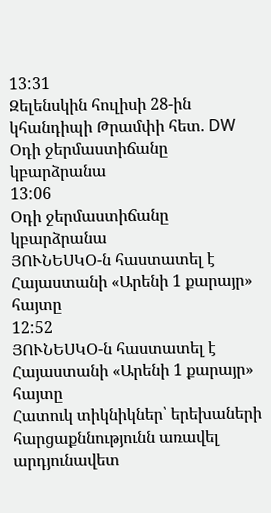13:31
Զելենսկին հուլիսի 28-ին կհանդիպի Թրամփի հետ. DW
Օդի ջերմաստիճանը կբարձրանա
13:06
Օդի ջերմաստիճանը կբարձրանա
ՅՈՒՆԵՍԿՕ-ն հաստատել է Հայաստանի «Արենի 1 քարայր» հայտը
12:52
ՅՈՒՆԵՍԿՕ-ն հաստատել է Հայաստանի «Արենի 1 քարայր» հայտը
Հատուկ տիկնիկներ՝ երեխաների հարցաքննությունն առավել արդյունավետ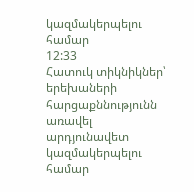կազմակերպելու համար
12:33
Հատուկ տիկնիկներ՝ երեխաների հարցաքննությունն առավել արդյունավետ կազմակերպելու համար